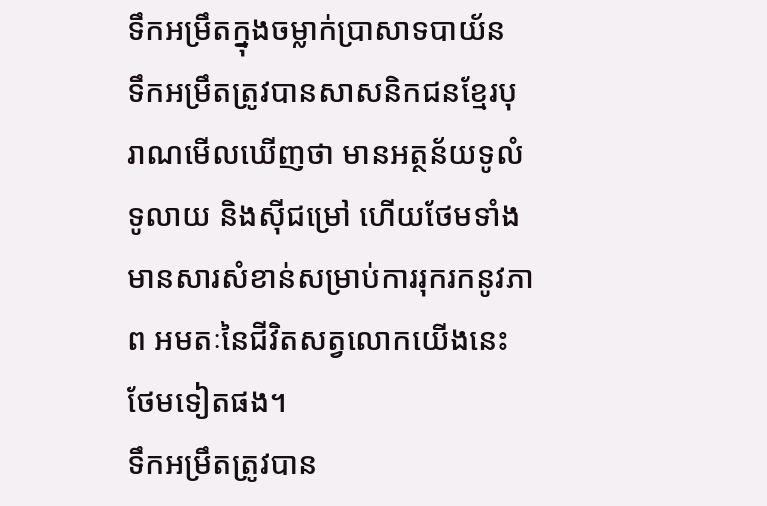ទឹកអម្រឹតក្នុងចម្លាក់ប្រាសាទបាយ័ន
ទឹកអម្រឹតត្រូវបានសាសនិកជនខ្មែរបុរាណមើលឃើញថា មានអត្ថន័យទូលំទូលាយ និងស៊ីជម្រៅ ហើយថែមទាំងមានសារសំខាន់សម្រាប់ការរុករកនូវភាព អមតៈនៃជីវិតសត្វលោកយើងនេះថែមទៀតផង។
ទឹកអម្រឹតត្រូវបាន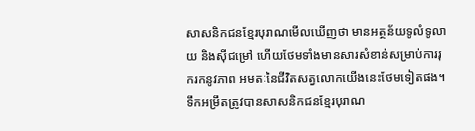សាសនិកជនខ្មែរបុរាណមើលឃើញថា មានអត្ថន័យទូលំទូលាយ និងស៊ីជម្រៅ ហើយថែមទាំងមានសារសំខាន់សម្រាប់ការរុករកនូវភាព អមតៈនៃជីវិតសត្វលោកយើងនេះថែមទៀតផង។
ទឹកអម្រឹតត្រូវបានសាសនិកជនខ្មែរបុរាណ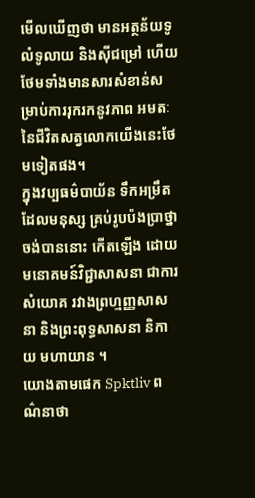មើលឃើញថា មានអត្ថន័យទូលំទូលាយ និងស៊ីជម្រៅ ហើយថែមទាំងមានសារសំខាន់សម្រាប់ការរុករកនូវភាព អមតៈនៃជីវិតសត្វលោកយើងនេះថែមទៀតផង។
ក្នុងវប្បធម៌បាយ័ន ទឹកអម្រឹតដែលមនុស្ស គ្រប់រូបប៉ងប្រាថ្នាចង់បាននោះ កើតឡើង ដោយមនោគមន៍វិជ្ជាសាសនា ជាការសំយោគ រវាងព្រហ្មញ្ញសាសនា និងព្រះពុទ្ធសាសនា និកាយ មហាយាន ។
យោងតាមផេក Spktliv ពណ៌នាថា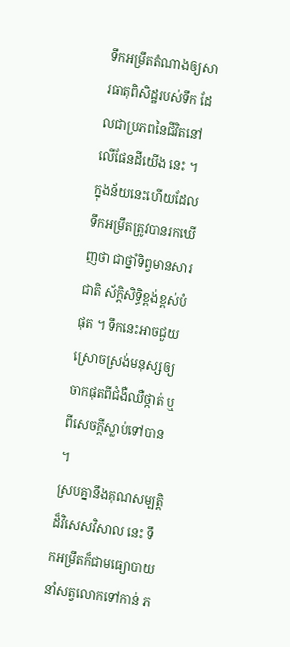ទឹកអម្រឹតតំណាងឲ្យសារធាតុពិសិដ្ឋរបស់ទឹក ដែលជាប្រភពនៃជីវិតនៅលើផែនដីយើង នេះ ។ ក្នុងន័យនេះហើយដែលទឹកអម្រឹតត្រូវបានរកឃើញថា ជាថ្នាំទិព្វមានសារជាតិ ស័ក្តិសិទ្ធិខ្ពង់ខ្ពស់បំផុត ។ ទឹកនេះអាចជួយ ស្រោចស្រង់មនុស្សឲ្យចាកផុតពីជំងឺឈឺថ្កាត់ ឬ ពីសេចក្តីស្លាប់ទៅបាន ។
ស្របគ្នានឹងគុណសម្បត្តិដ៏វិសេសវិសាល នេះ ទឹកអម្រឹតក៏ជាមធ្យោបាយនាំសត្វលោកទៅកាន់ ភ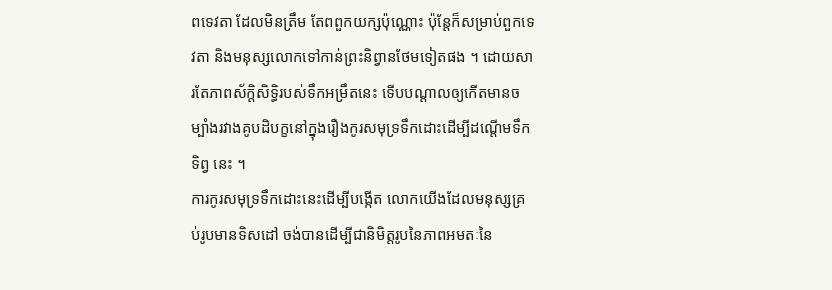ពទេវតា ដែលមិនត្រឹម តែពពួកយក្សប៉ុណ្ណោះ ប៉ុន្តែក៏សម្រាប់ពួកទេវតា និងមនុស្សលោកទៅកាន់ព្រះនិព្វានថែមទៀតផង ។ ដោយសារតែភាពស័ក្តិសិទ្ធិរបស់ទឹកអម្រឹតនេះ ទើបបណ្តាលឲ្យកើតមានចម្បាំងរវាងគូបដិបក្ខនៅក្នុងរឿងកូរសមុទ្រទឹកដោះដើម្បីដណ្តើមទឹកទិព្វ នេះ ។
ការកូរសមុទ្រទឹកដោះនេះដើម្បីបង្កើត លោកយើងដែលមនុស្សគ្រប់រូបមានទិសដៅ ចង់បានដើម្បីជានិមិត្តរូបនៃភាពអមតៈនៃ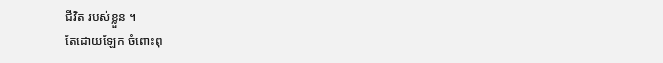ជីវិត របស់ខ្លួន ។
តែដោយឡែក ចំពោះពុ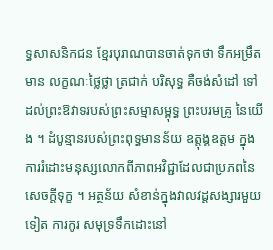ទ្ធសាសនិកជន ខ្មែរបុរាណបានចាត់ទុកថា ទឹកអម្រឹតមាន លក្ខណៈថ្លៃថ្លា ត្រជាក់ បរិសុទ្ធ គឺចង់សំដៅ ទៅដល់ព្រះឱវាទរបស់ព្រះសម្មាសម្ពុទ្ធ ព្រះបរមគ្រូ នៃយើង ។ ដំបូន្មានរបស់ព្រះពុទ្ធមានន័យ ឧត្តុង្គឧត្តម ក្នុងការរំដោះមនុស្សលោកពីភាពអវិជ្ជាដែលជាប្រភពនៃសេចក្តីទុក្ខ ។ អត្ថន័យ សំខាន់ក្នុងវាលវដ្តសង្សារមួយទៀត ការកូរ សមុទ្រទឹកដោះនៅ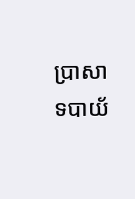ប្រាសាទបាយ័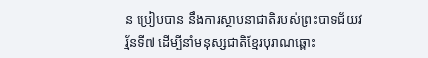ន ប្រៀបបាន នឹងការស្ថាបនាជាតិរបស់ព្រះបាទជ័យវរ្ម័នទី៧ ដើម្បីនាំមនុស្សជាតិខ្មែរបុរាណឆ្ពោះ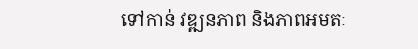ទៅកាន់ វឌ្ឍនភាព និងភាពអមតៈ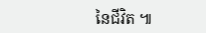នៃជីវិត ៕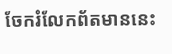ចែករំលែកព័តមាននេះ